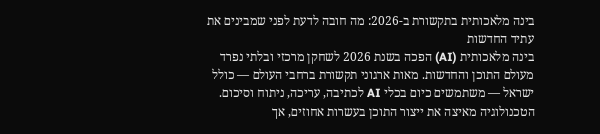בינה מלאכותית בתקשורת ב-2026: מה חובה לדעת לפני שמבינים את עתיד החדשות
בינה מלאכותית (AI) הפכה בשנת 2026 לשחקן מרכזי ובלתי נפרד מעולם התוכן והחדשות. מאות ארגוני תקשורת ברחבי העולם — כולל ישראל — משתמשים כיום בכלי AI לכתיבה, עריכה, ניתוח וסיכום. הטכנולוגיה מאיצה את ייצור התוכן בעשרות אחוזים, אך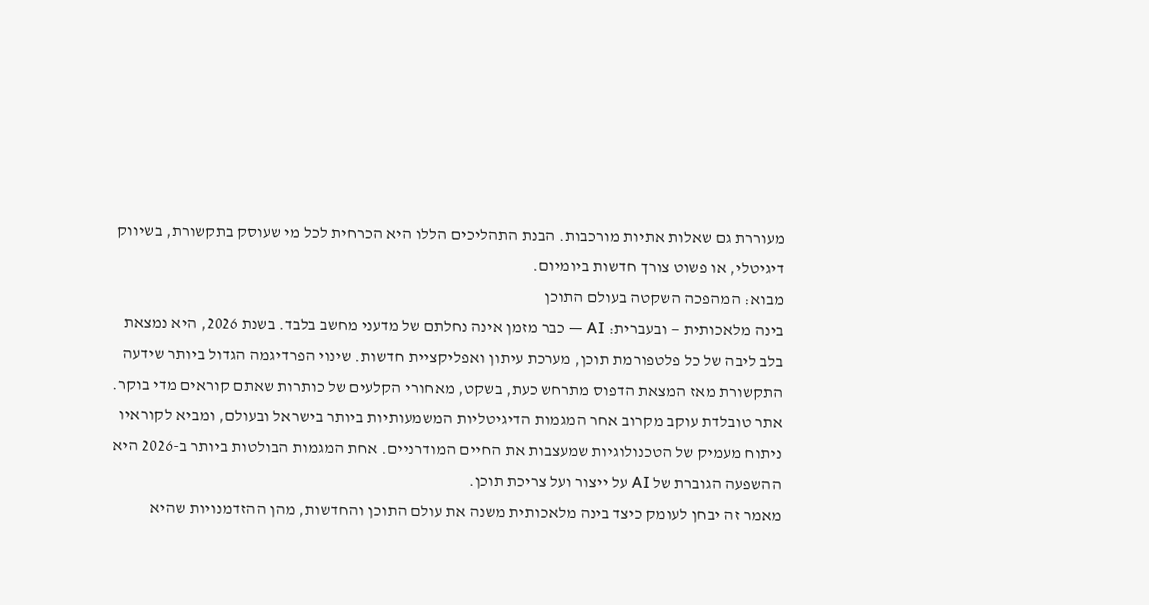מעוררת גם שאלות אתיות מורכבות. הבנת התהליכים הללו היא הכרחית לכל מי שעוסק בתקשורת, בשיווק דיגיטלי, או פשוט צורך חדשות ביומיום.
מבוא: המהפכה השקטה בעולם התוכן
בינה מלאכותית — ובעברית: AI — כבר מזמן אינה נחלתם של מדעני מחשב בלבד. בשנת 2026, היא נמצאת בלב ליבה של כל פלטפורמת תוכן, מערכת עיתון ואפליקציית חדשות. שינוי הפרדיגמה הגדול ביותר שידעה התקשורת מאז המצאת הדפוס מתרחש כעת, בשקט, מאחורי הקלעים של כותרות שאתם קוראים מדי בוקר.
אתר טובלדת עוקב מקרוב אחר המגמות הדיגיטליות המשמעותיות ביותר בישראל ובעולם, ומביא לקוראיו ניתוח מעמיק של הטכנולוגיות שמעצבות את החיים המודרניים. אחת המגמות הבולטות ביותר ב-2026 היא ההשפעה הגוברת של AI על ייצור ועל צריכת תוכן.
מאמר זה יבחן לעומק כיצד בינה מלאכותית משנה את עולם התוכן והחדשות, מהן ההזדמנויות שהיא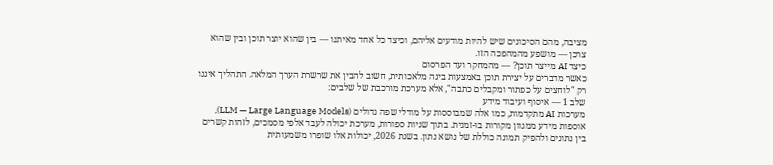מציבה, מהם הסיכונים שיש להיות מודעים אליהם, וכיצד כל אחד מאיתנו — בין שהוא יוצר תוכן ובין שהוא צרכן — מושפע מהמהפכה הזו.
כיצד AI מייצר תוכן? — מהמחקר ועד הפרסום
כאשר מדברים על יצירת תוכן באמצעות בינה מלאכותית, חשוב להבין את שרשרת הערך המלאה. התהליך איננו רק "לוחצים על כפתור ומקבלים כתבה", אלא מערכת מורכבת של שלבים:
שלב 1 — איסוף ועיבוד מידע
מערכות AI מתקדמות, כמו אלה שמבוססות על מודלי שפה גדולים (LLM — Large Language Models), אוספות מידע ממגוון מקורות בו-זמנית. בתוך שניות ספורות, מערכת יכולה לעבד אלפי מסמכים, לזהות קשרים בין נתונים ולהפיק תמונה כוללת של נושא נתון. בשנת 2026, יכולות אלו שופרו משמעותית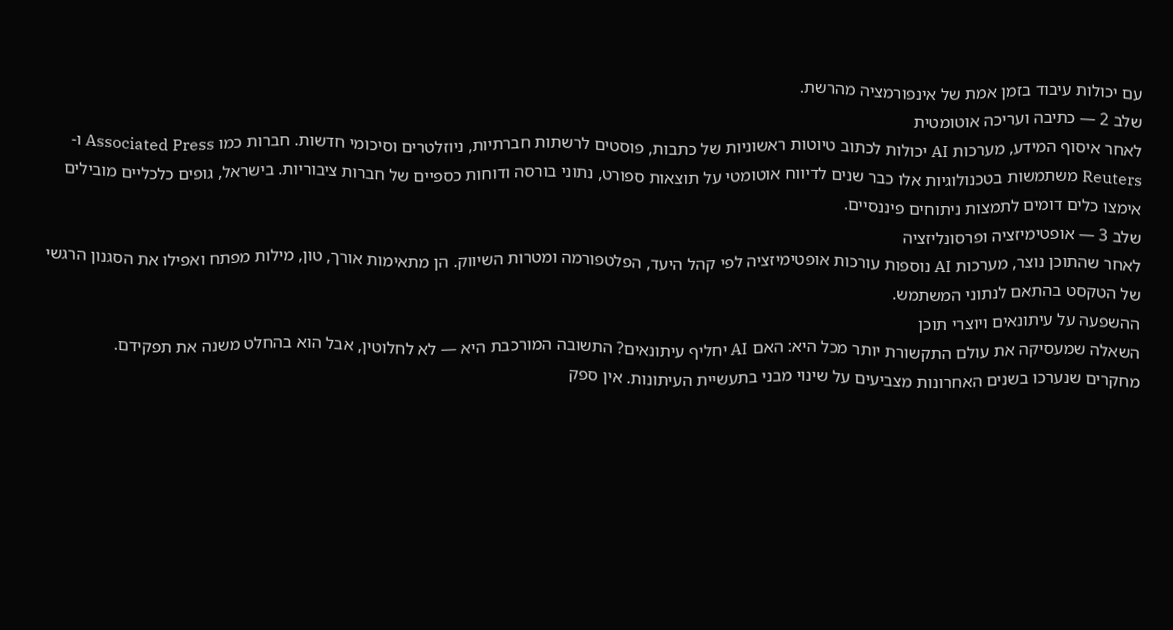עם יכולות עיבוד בזמן אמת של אינפורמציה מהרשת.
שלב 2 — כתיבה ועריכה אוטומטית
לאחר איסוף המידע, מערכות AI יכולות לכתוב טיוטות ראשוניות של כתבות, פוסטים לרשתות חברתיות, ניוזלטרים וסיכומי חדשות. חברות כמו Associated Press ו-Reuters משתמשות בטכנולוגיות אלו כבר שנים לדיווח אוטומטי על תוצאות ספורט, נתוני בורסה ודוחות כספיים של חברות ציבוריות. בישראל, גופים כלכליים מובילים אימצו כלים דומים לתמצות ניתוחים פיננסיים.
שלב 3 — אופטימיזציה ופרסונליזציה
לאחר שהתוכן נוצר, מערכות AI נוספות עורכות אופטימיזציה לפי קהל היעד, הפלטפורמה ומטרות השיווק. הן מתאימות אורך, טון, מילות מפתח ואפילו את הסגנון הרגשי של הטקסט בהתאם לנתוני המשתמש.
ההשפעה על עיתונאים ויוצרי תוכן
השאלה שמעסיקה את עולם התקשורת יותר מכל היא: האם AI יחליף עיתונאים? התשובה המורכבת היא — לא לחלוטין, אבל הוא בהחלט משנה את תפקידם.
מחקרים שנערכו בשנים האחרונות מצביעים על שינוי מבני בתעשיית העיתונות. אין ספק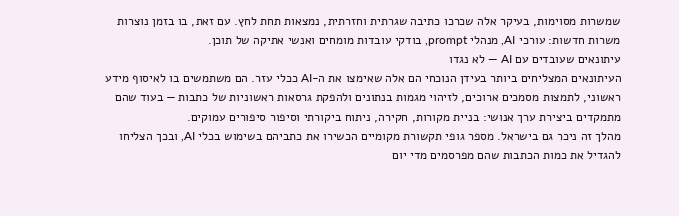שמשרות מסוימות, בעיקר אלה שכרכו כתיבה שגרתית וחזרתית, נמצאות תחת לחץ. עם זאת, בו בזמן נוצרות משרות חדשות: עורכי AI, מנהלי prompt, בודקי עובדות מומחים ואנשי אתיקה של תוכן.
עיתונאים שעובדים עם AI — לא נגדו
העיתונאים המצליחים ביותר בעידן הנוכחי הם אלה שאימצו את ה-AI ככלי עזר. הם משתמשים בו לאיסוף מידע ראשוני, לתמצות מסמכים ארוכים, לזיהוי מגמות בנתונים ולהפקת גרסאות ראשוניות של כתבות — בעוד שהם מתמקדים ביצירת ערך אנושי: בניית מקורות, חקירה, ניתוח ביקורתי וסיפור סיפורים עמוקים.
מהלך זה ניכר גם בישראל. מספר גופי תקשורת מקומיים הכשירו את כתביהם בשימוש בכלי AI, ובכך הצליחו להגדיל את כמות הכתבות שהם מפרסמים מדי יום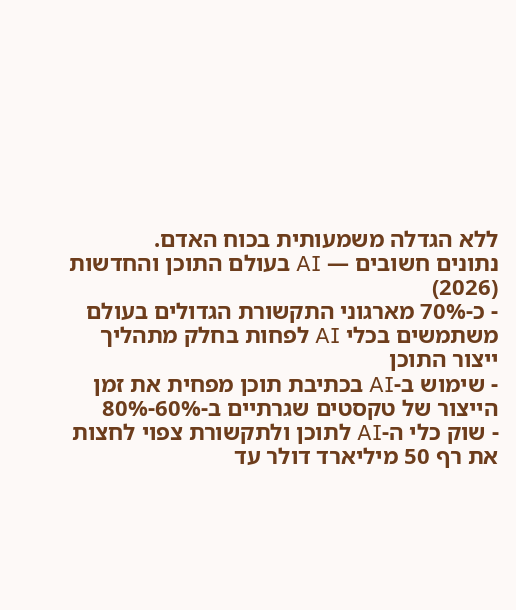ללא הגדלה משמעותית בכוח האדם.
נתונים חשובים — AI בעולם התוכן והחדשות (2026)
- כ-70% מארגוני התקשורת הגדולים בעולם משתמשים בכלי AI לפחות בחלק מתהליך ייצור התוכן
- שימוש ב-AI בכתיבת תוכן מפחית את זמן הייצור של טקסטים שגרתיים ב-60%-80%
- שוק כלי ה-AI לתוכן ולתקשורת צפוי לחצות את רף 50 מיליארד דולר עד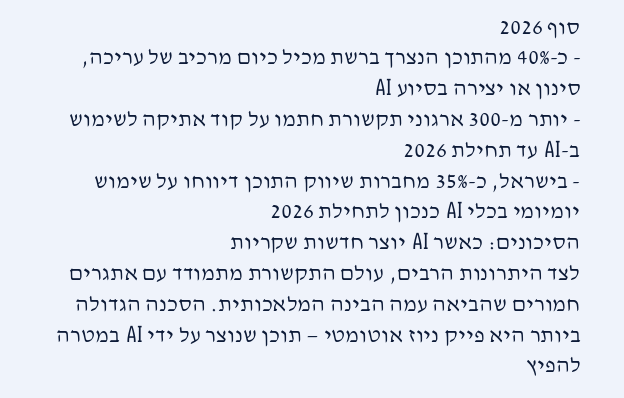סוף 2026
- כ-40% מהתוכן הנצרך ברשת מכיל כיום מרכיב של עריכה, סינון או יצירה בסיוע AI
- יותר מ-300 ארגוני תקשורת חתמו על קוד אתיקה לשימוש ב-AI עד תחילת 2026
- בישראל, כ-35% מחברות שיווק התוכן דיווחו על שימוש יומיומי בכלי AI כנכון לתחילת 2026
הסיכונים: כאשר AI יוצר חדשות שקריות
לצד היתרונות הרבים, עולם התקשורת מתמודד עם אתגרים חמורים שהביאה עמה הבינה המלאכותית. הסכנה הגדולה ביותר היא פייק ניוז אוטומטי — תוכן שנוצר על ידי AI במטרה להפיץ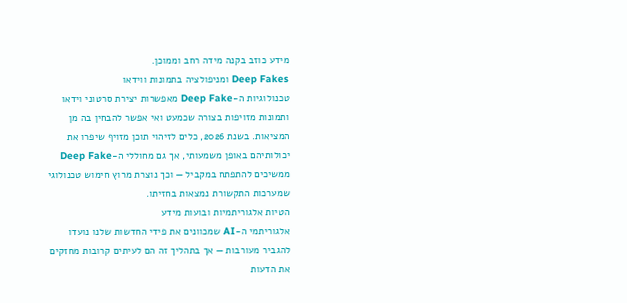מידע כוזב בקנה מידה רחב וממוכן.
Deep Fakes ומניפולציה בתמונות ווידאו
טכנולוגיות ה-Deep Fake מאפשרות יצירת סרטוני וידאו ותמונות מזויפות בצורה שכמעט ואי אפשר להבחין בה מן המציאות. בשנת 2026, כלים לזיהוי תוכן מזויף שיפרו את יכולותיהם באופן משמעותי, אך גם מחוללי ה-Deep Fake ממשיכים להתפתח במקביל — וכך נוצרת מרוץ חימוש טכנולוגי שמערכות התקשורת נמצאות בחזיתו.
הטיות אלגוריתמיות ובועות מידע
אלגוריתמי ה-AI שמכוונים את פידי החדשות שלנו נועדו להגביר מעורבות — אך בתהליך זה הם לעיתים קרובות מחזקים את הדעות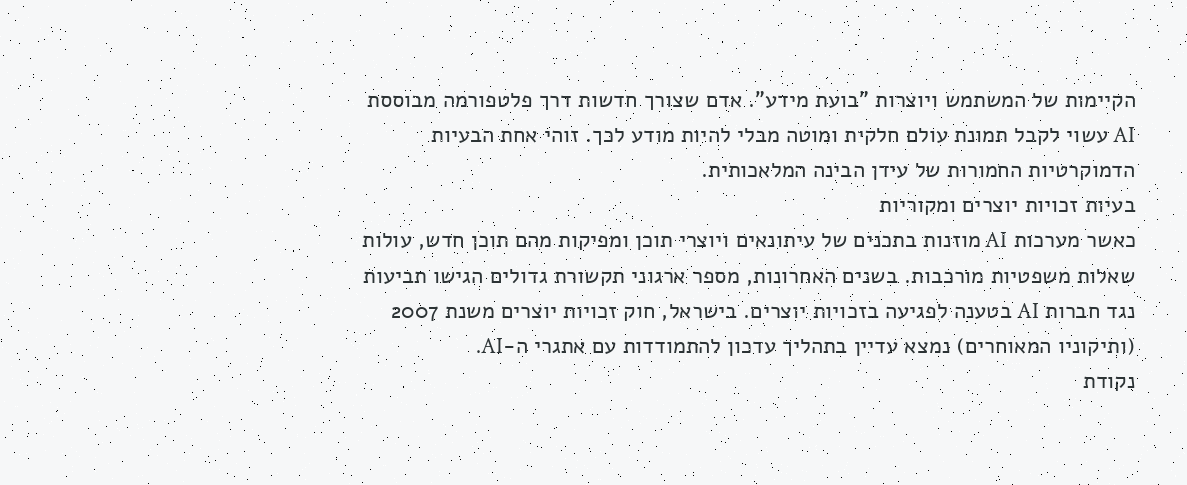הקיימות של המשתמש ויוצרות "בועת מידע". אדם שצורך חדשות דרך פלטפורמה מבוססת AI עשוי לקבל תמונת עולם חלקית ומוטה מבלי להיות מודע לכך. זוהי אחת הבעיות הדמוקרטיות החמורות של עידן הבינה המלאכותית.
בעיות זכויות יוצרים ומקוריות
כאשר מערכות AI מוזנות בתכנים של עיתונאים ויוצרי תוכן ומפיקות מהם תוכן חדש, עולות שאלות משפטיות מורכבות. בשנים האחרונות, מספר ארגוני תקשורת גדולים הגישו תביעות נגד חברות AI בטענה לפגיעה בזכויות יוצרים. בישראל, חוק זכויות יוצרים משנת 2007 (ותיקוניו המאוחרים) נמצא עדיין בתהליך עדכון להתמודדות עם אתגרי ה-AI.
נקודת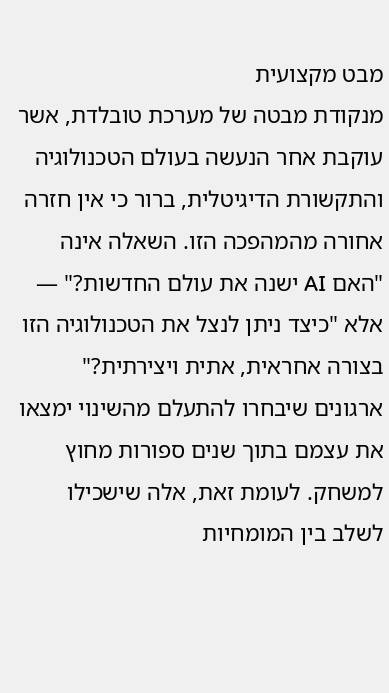מבט מקצועית
מנקודת מבטה של מערכת טובלדת, אשר עוקבת אחר הנעשה בעולם הטכנולוגיה והתקשורת הדיגיטלית, ברור כי אין חזרה אחורה מהמהפכה הזו. השאלה אינה "האם AI ישנה את עולם החדשות?" — אלא "כיצד ניתן לנצל את הטכנולוגיה הזו בצורה אחראית, אתית ויצירתית?" ארגונים שיבחרו להתעלם מהשינוי ימצאו את עצמם בתוך שנים ספורות מחוץ למשחק. לעומת זאת, אלה שישכילו לשלב בין המומחיות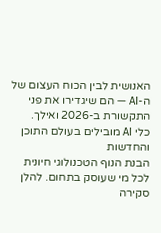האנושית לבין הכוח העצום של ה-AI — הם שיגדירו את פני התקשורת ב-2026 ואילך.
כלי AI מובילים בעולם התוכן והחדשות
הבנת הנוף הטכנולוגי חיונית לכל מי שעוסק בתחום. להלן סקירה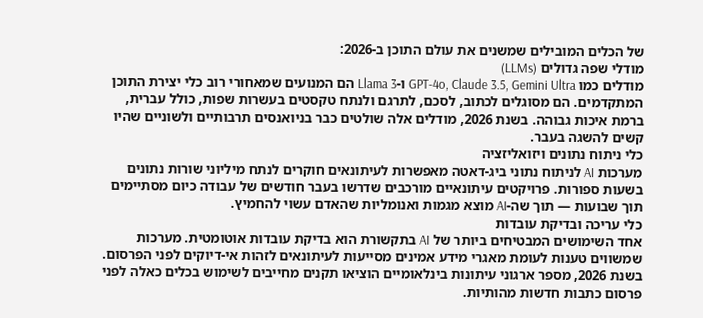של הכלים המובילים שמשנים את עולם התוכן ב-2026:
מודלי שפה גדולים (LLMs)
מודלים כמו GPT-4o, Claude 3.5, Gemini Ultra ו-Llama 3 הם המנועים שמאחורי רוב כלי יצירת התוכן המתקדמים. הם מסוגלים לכתוב, לסכם, לתרגם ולנתח טקסטים בעשרות שפות, כולל עברית, ברמת איכות גבוהה. בשנת 2026, מודלים אלה שולטים כבר בניואנסים תרבותיים ולשוניים שהיו קשים להשגה בעבר.
כלי ניתוח נתונים ויזואליזציה
מערכות AI לניתוח נתוני ביג-דאטה מאפשרות לעיתונאים חוקרים לנתח מיליוני שורות נתונים בשעות ספורות. פרויקטים עיתונאיים מורכבים שדרשו בעבר חודשים של עבודה כיום מסתיימים תוך שבועות — תוך שה-AI מוצא מגמות ואנומליות שהאדם עשוי להחמיץ.
כלי עריכה ובדיקת עובדות
אחד השימושים המבטיחים ביותר של AI בתקשורת הוא בדיקת עובדות אוטומטית. מערכות שמשווים טענות לעומת מאגרי מידע אמינים מסייעות לעיתונאים לזהות אי-דיוקים לפני הפרסום. בשנת 2026, מספר ארגוני עיתונות בינלאומיים הוציאו תקנים מחייבים לשימוש בכלים כאלה לפני פרסום כתבות חדשות מהותיות.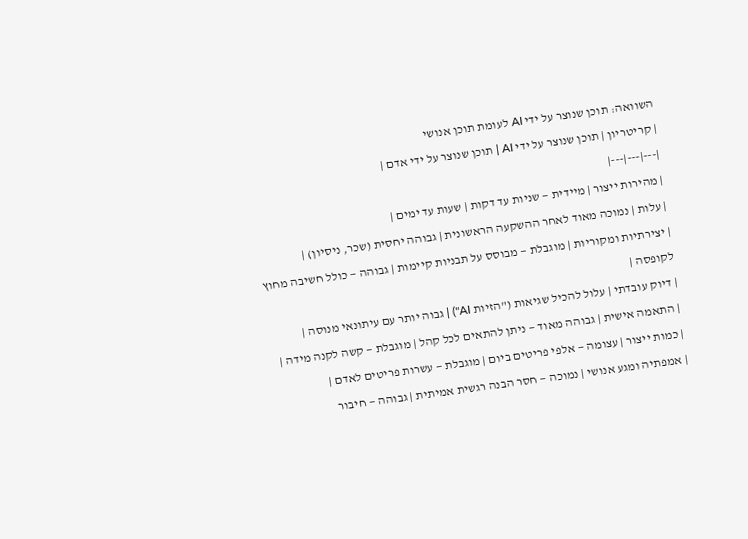השוואה: תוכן שנוצר על ידי AI לעומת תוכן אנושי
| קריטריון | תוכן שנוצר על ידי AI | תוכן שנוצר על ידי אדם |
|---|---|---|
| מהירות ייצור | מיידית — שניות עד דקות | שעות עד ימים |
| עלות | נמוכה מאוד לאחר ההשקעה הראשונית | גבוהה יחסית (שכר, ניסיון) |
| יצירתיות ומקוריות | מוגבלת — מבוסס על תבניות קיימות | גבוהה — כולל חשיבה מחוץ לקופסה |
| דיוק עובדתי | עלול להכיל שגיאות ("הזיות AI") | גבוה יותר עם עיתונאי מנוסה |
| התאמה אישית | גבוהה מאוד — ניתן להתאים לכל קהל | מוגבלת — קשה לקנה מידה |
| כמות ייצור | עצומה — אלפי פריטים ביום | מוגבלת — עשרות פריטים לאדם |
| אמפתיה ומגע אנושי | נמוכה — חסר הבנה רגשית אמיתית | גבוהה — חיבור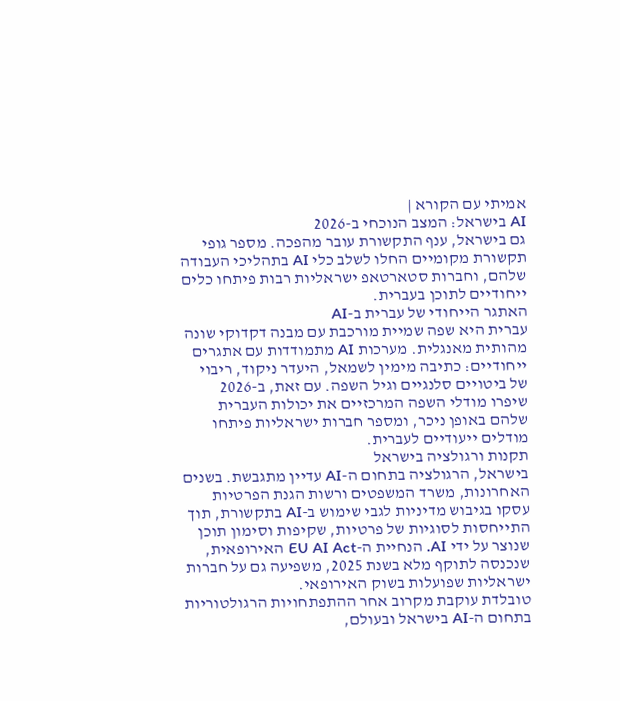אמיתי עם הקורא |
AI בישראל: המצב הנוכחי ב-2026
גם בישראל, ענף התקשורת עובר מהפכה. מספר גופי תקשורת מקומיים החלו לשלב כלי AI בתהליכי העבודה שלהם, וחברות סטארטאפ ישראליות רבות פיתחו כלים ייחודיים לתוכן בעברית.
האתגר הייחודי של עברית ב-AI
עברית היא שפה שמיית מורכבת עם מבנה דקדוקי שונה מהותית מאנגלית. מערכות AI מתמודדות עם אתגרים ייחודיים: כתיבה מימין לשמאל, היעדר ניקוד, ריבוי של ביטויים סלנגיים וגיל השפה. עם זאת, ב-2026 שיפרו מודלי השפה המרכזיים את יכולות העברית שלהם באופן ניכר, ומספר חברות ישראליות פיתחו מודלים ייעודיים לעברית.
תקנות ורגולציה בישראל
בישראל, הרגולציה בתחום ה-AI עדיין מתגבשת. בשנים האחרונות, משרד המשפטים ורשות הגנת הפרטיות עסקו בגיבוש מדיניות לגבי שימוש ב-AI בתקשורת, תוך התייחסות לסוגיות של פרטיות, שקיפות וסימון תוכן שנוצר על ידי AI. הנחיית ה-EU AI Act האירופאית, שנכנסה לתוקף מלא בשנת 2025, משפיעה גם על חברות ישראליות שפועלות בשוק האירופאי.
טובלדת עוקבת מקרוב אחר ההתפתחויות הרגולטוריות בתחום ה-AI בישראל ובעולם,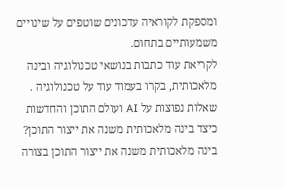ומספקת לקוראיה עדכונים שוטפים על שינויים משמעותיים בתחום.
לקריאת עוד כתבות בנושאי טכנולוגיה ובינה מלאכותית, בקרו בעמוד עוד על טכנולוגיה .
שאלות נפוצות על AI ועולם התוכן והחדשות
כיצד בינה מלאכותית משנה את ייצור התוכן?
בינה מלאכותית משנה את ייצור התוכן בצורה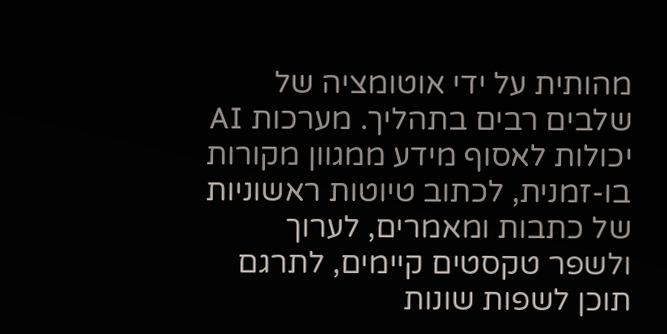מהותית על ידי אוטומציה של שלבים רבים בתהליך. מערכות AI יכולות לאסוף מידע ממגוון מקורות בו-זמנית, לכתוב טיוטות ראשוניות של כתבות ומאמרים, לערוך ולשפר טקסטים קיימים, לתרגם תוכן לשפות שונות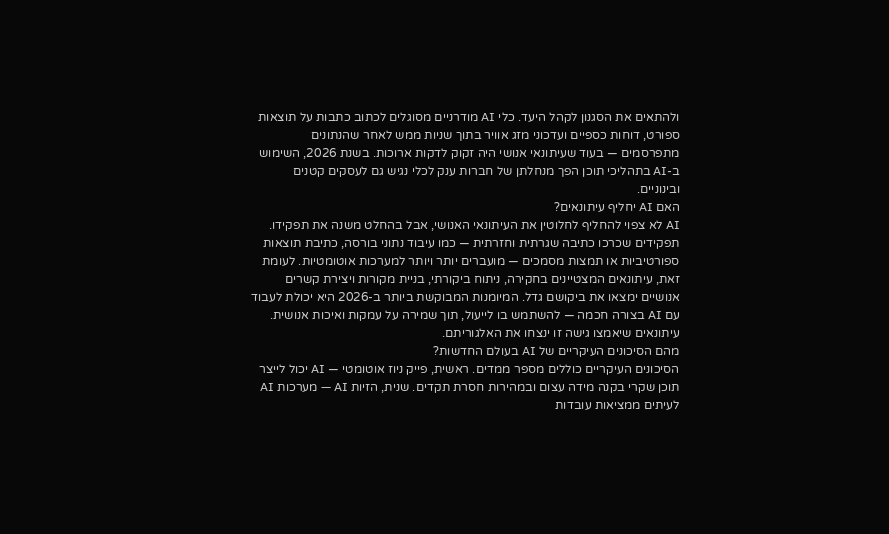ולהתאים את הסגנון לקהל היעד. כלי AI מודרניים מסוגלים לכתוב כתבות על תוצאות ספורט, דוחות כספיים ועדכוני מזג אוויר בתוך שניות ממש לאחר שהנתונים מתפרסמים — בעוד שעיתונאי אנושי היה זקוק לדקות ארוכות. בשנת 2026, השימוש ב-AI בתהליכי תוכן הפך מנחלתן של חברות ענק לכלי נגיש גם לעסקים קטנים ובינוניים.
האם AI יחליף עיתונאים?
AI לא צפוי להחליף לחלוטין את העיתונאי האנושי, אבל בהחלט משנה את תפקידו. תפקידים שכרכו כתיבה שגרתית וחזרתית — כמו עיבוד נתוני בורסה, כתיבת תוצאות ספורטיביות או תמצות מסמכים — מועברים יותר ויותר למערכות אוטומטיות. לעומת זאת, עיתונאים המצטיינים בחקירה, ניתוח ביקורתי, בניית מקורות ויצירת קשרים אנושיים ימצאו את ביקושם גדל. המיומנות המבוקשת ביותר ב-2026 היא יכולת לעבוד עם AI בצורה חכמה — להשתמש בו לייעול, תוך שמירה על עמקות ואיכות אנושית. עיתונאים שיאמצו גישה זו ינצחו את האלגוריתם.
מהם הסיכונים העיקריים של AI בעולם החדשות?
הסיכונים העיקריים כוללים מספר ממדים. ראשית, פייק ניוז אוטומטי — AI יכול לייצר תוכן שקרי בקנה מידה עצום ובמהירות חסרת תקדים. שנית, הזיות AI — מערכות AI לעיתים ממציאות עובדות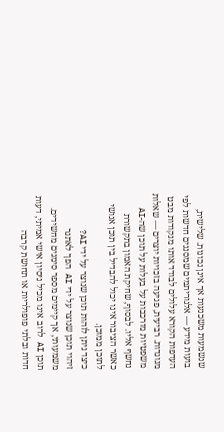שנשמעות משכנעות אך אינן נכונות. שלישית, בועות מידע — אלגוריתמים שמסננים חדשות לפי העדפות הקורא עלולים לבודד אותו מנקודות מבט מנוגדות. רביעית, פגיעה בזכויות יוצרים — שאלות משפטיות מורכבות על בעלות על תוכן שה-AI נחשף אליו. לבסוף, שחיקת האמון בתקשורת כאשר הציבור אינו יכול להבדיל בין תוכן אנושי לתוכן ממוכן.
כיצד ניתן לזהות תוכן שנוצר על ידי AI?
זיהוי תוכן שנוצר על ידי AI הפך לאתגר משמעותי, אך קיימים מספר סימנים מחשידים. תוכן AI לרוב אינו מכיל ניסיון אישי אמיתי, דעות חדות ובלתי פופולריות או תחושת קרבה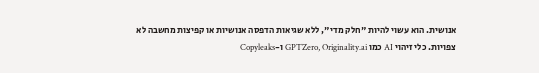אנושית. הוא עשוי להיות "חלק מדי", ללא שגיאות הדפסה אנושיות או קפיצות מחשבה לא צפויות. כלי זיהוי AI כמו GPTZero, Originality.ai ו-Copyleaks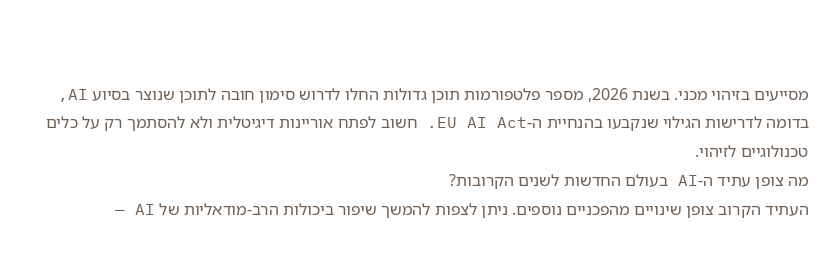מסייעים בזיהוי מכני. בשנת 2026, מספר פלטפורמות תוכן גדולות החלו לדרוש סימון חובה לתוכן שנוצר בסיוע AI, בדומה לדרישות הגילוי שנקבעו בהנחיית ה-EU AI Act. חשוב לפתח אוריינות דיגיטלית ולא להסתמך רק על כלים טכנולוגיים לזיהוי.
מה צופן עתיד ה-AI בעולם החדשות לשנים הקרובות?
העתיד הקרוב צופן שינויים מהפכניים נוספים. ניתן לצפות להמשך שיפור ביכולות הרב-מודאליות של AI —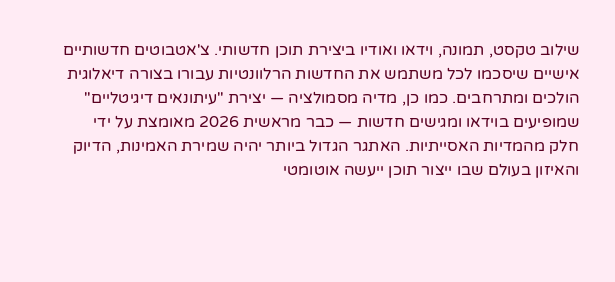שילוב טקסט, תמונה, וידאו ואודיו ביצירת תוכן חדשותי. צ'אטבוטים חדשותיים אישיים שיסכמו לכל משתמש את החדשות הרלוונטיות עבורו בצורה דיאלוגית הולכים ומתרחבים. כמו כן, מדיה מסמולציה — יצירת "עיתונאים דיגיטליים" שמופיעים בוידאו ומגישים חדשות — כבר מראשית 2026 מאומצת על ידי חלק מהמדיות האסייתיות. האתגר הגדול ביותר יהיה שמירת האמינות, הדיוק והאיזון בעולם שבו ייצור תוכן ייעשה אוטומטי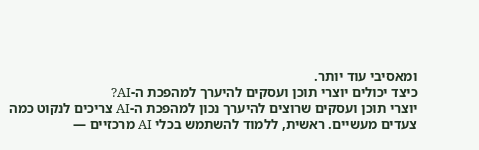ומאסיבי עוד יותר.
כיצד יכולים יוצרי תוכן ועסקים להיערך למהפכת ה-AI?
יוצרי תוכן ועסקים שרוצים להיערך נכון למהפכת ה-AI צריכים לנקוט כמה צעדים מעשיים. ראשית, ללמוד להשתמש בכלי AI מרכזיים —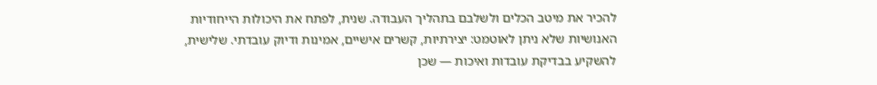להכיר את מיטב הכלים ולשלבם בתהליך העבודה. שנית, לפתח את היכולות הייחודיות האנושיות שלא ניתן לאוטמט: יצירתיות, קשרים אישיים, אמינות ודיוק עובדתי. שלישית, להשקיע בבדיקת עובדות ואיכות — שכן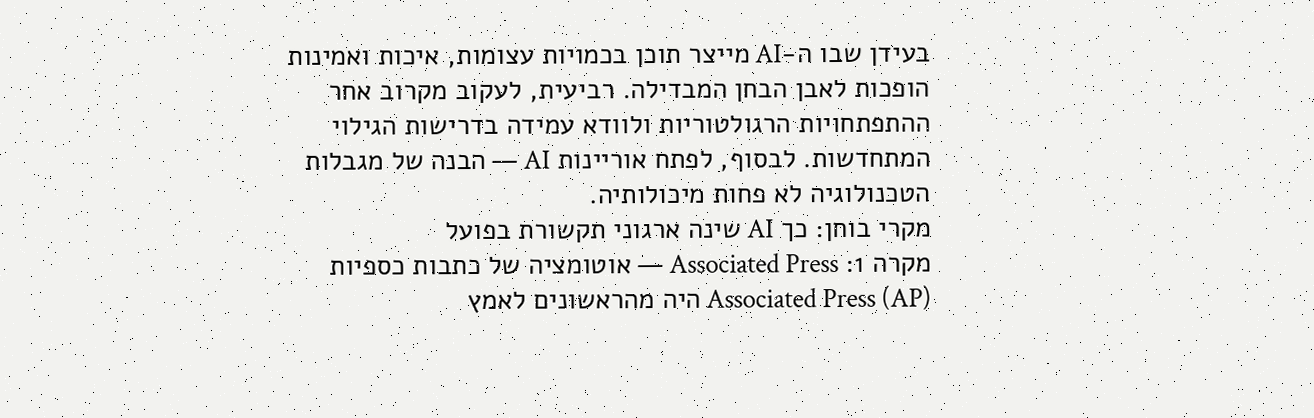בעידן שבו ה-AI מייצר תוכן בכמויות עצומות, איכות ואמינות הופכות לאבן הבחן המבדילה. רביעית, לעקוב מקרוב אחר ההתפתחויות הרגולטוריות ולוודא עמידה בדרישות הגילוי המתחדשות. לבסוף, לפתח אוריינות AI — הבנה של מגבלות הטכנולוגיה לא פחות מיכולותיה.
מקרי בוחן: כך AI שינה ארגוני תקשורת בפועל
מקרה 1: Associated Press — אוטומציה של כתבות כספיות
Associated Press (AP) היה מהראשונים לאמץ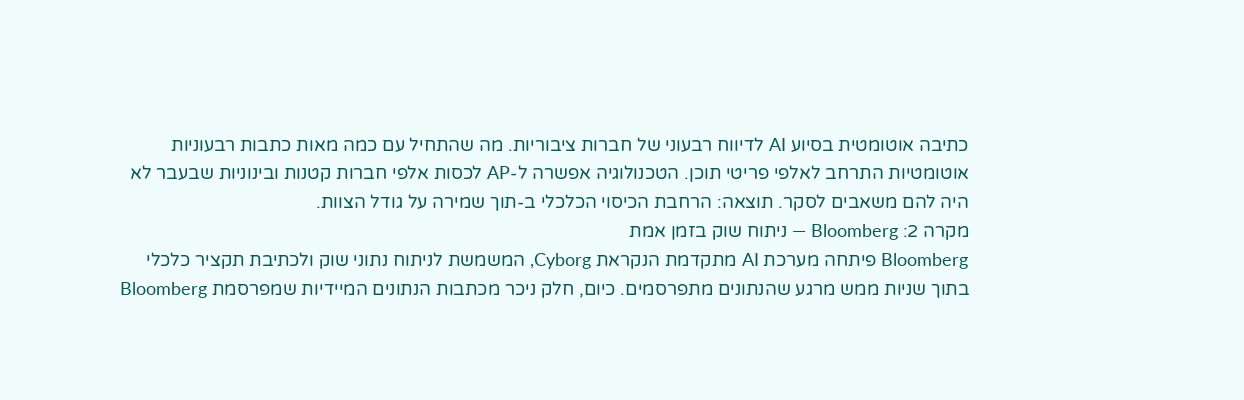כתיבה אוטומטית בסיוע AI לדיווח רבעוני של חברות ציבוריות. מה שהתחיל עם כמה מאות כתבות רבעוניות אוטומטיות התרחב לאלפי פריטי תוכן. הטכנולוגיה אפשרה ל-AP לכסות אלפי חברות קטנות ובינוניות שבעבר לא היה להם משאבים לסקר. תוצאה: הרחבת הכיסוי הכלכלי ב-תוך שמירה על גודל הצוות.
מקרה 2: Bloomberg — ניתוח שוק בזמן אמת
Bloomberg פיתחה מערכת AI מתקדמת הנקראת Cyborg, המשמשת לניתוח נתוני שוק ולכתיבת תקציר כלכלי בתוך שניות ממש מרגע שהנתונים מתפרסמים. כיום, חלק ניכר מכתבות הנתונים המיידיות שמפרסמת Bloomberg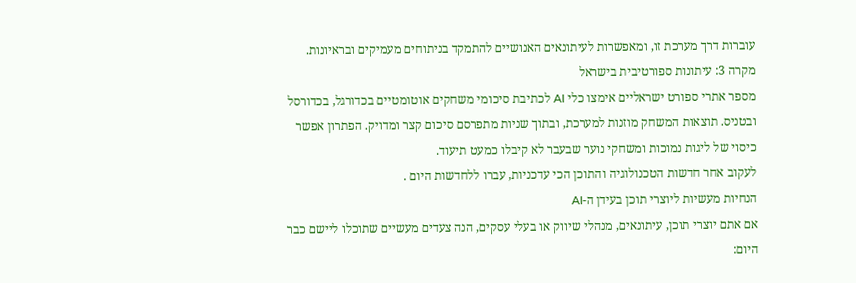עוברות דרך מערכת זו, ומאפשרות לעיתונאים האנושיים להתמקד בניתוחים מעמיקים ובראיונות.
מקרה 3: עיתונות ספורטיבית בישראל
מספר אתרי ספורט ישראליים אימצו כלי AI לכתיבת סיכומי משחקים אוטומטיים בכדורגל, בכדורסל ובטניס. תוצאות המשחק מוזנות למערכת, ובתוך שניות מתפרסם סיכום קצר ומדויק. הפתרון אפשר כיסוי של ליגות נמוכות ומשחקי נוער שבעבר לא קיבלו כמעט תיעוד.
לעקוב אחר חדשות הטכנולוגיה והתוכן הכי עדכניות, עברו ללחדשות היום .
הנחיות מעשיות ליוצרי תוכן בעידן ה-AI
אם אתם יוצרי תוכן, עיתונאים, מנהלי שיווק או בעלי עסקים, הנה צעדים מעשיים שתוכלו ליישם כבר היום: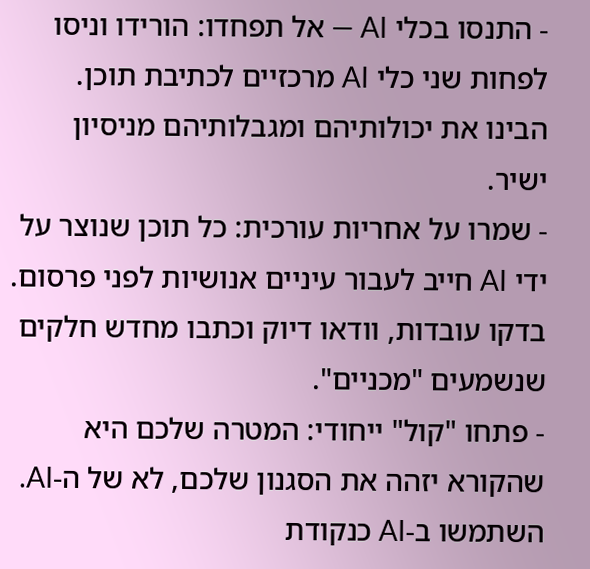- התנסו בכלי AI — אל תפחדו: הורידו וניסו לפחות שני כלי AI מרכזיים לכתיבת תוכן. הבינו את יכולותיהם ומגבלותיהם מניסיון ישיר.
- שמרו על אחריות עורכית: כל תוכן שנוצר על ידי AI חייב לעבור עיניים אנושיות לפני פרסום. בדקו עובדות, וודאו דיוק וכתבו מחדש חלקים שנשמעים "מכניים".
- פתחו "קול" ייחודי: המטרה שלכם היא שהקורא יזהה את הסגנון שלכם, לא של ה-AI. השתמשו ב-AI כנקודת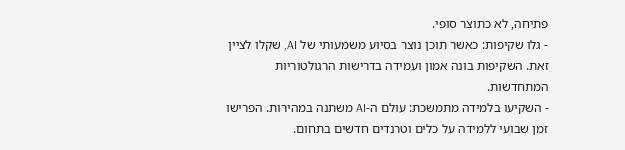פתיחה, לא כתוצר סופי.
- גלו שקיפות: כאשר תוכן נוצר בסיוע משמעותי של AI, שקלו לציין זאת. השקיפות בונה אמון ועמידה בדרישות הרגולטוריות המתחדשות.
- השקיעו בלמידה מתמשכת: עולם ה-AI משתנה במהירות. הפרישו זמן שבועי ללמידה על כלים וטרנדים חדשים בתחום.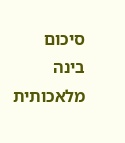סיכום
בינה מלאכותית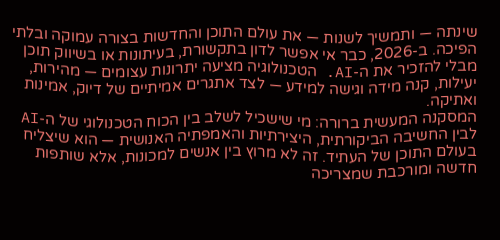שינתה — ותמשיך לשנות — את עולם התוכן והחדשות בצורה עמוקה ובלתי הפיכה. ב-2026, כבר אי אפשר לדון בתקשורת, בעיתונות או בשיווק תוכן מבלי להזכיר את ה-AI. הטכנולוגיה מציעה יתרונות עצומים — מהירות, יעילות, קנה מידה וגישה למידע — לצד אתגרים אמיתיים של דיוק, אמינות ואתיקה.
המסקנה המעשית ברורה: מי שישכיל לשלב בין הכוח הטכנולוגי של ה-AI לבין החשיבה הביקורתית, היצירתיות והאמפתיה האנושית — הוא שיצליח בעולם התוכן של העתיד. זה לא מרוץ בין אנשים למכונות, אלא שותפות חדשה ומורכבת שמצריכה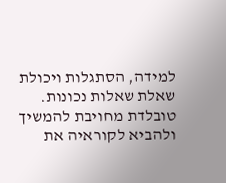למידה, הסתגלות ויכולת שאלת שאלות נכונות.
טובלדת מחויבת להמשיך ולהביא לקוראיה את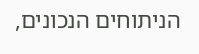הניתוחים הנכונים,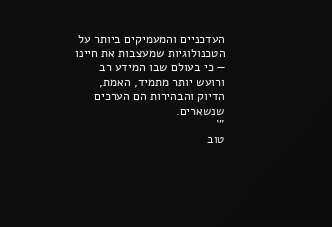העדכניים והמעמיקים ביותר על הטכנולוגיות שמעצבות את חיינו — כי בעולם שבו המידע רב ורועש יותר מתמיד, האמת, הדיוק והבהירות הם הערכים שנשארים.
"`
טוב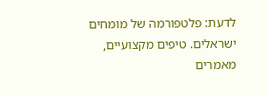לדעת: פלטפורמה של מומחים ישראלים. טיפים מקצועיים, מאמרים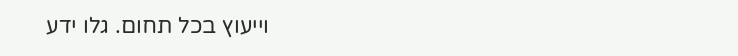וייעוץ בכל תחום. גלו ידע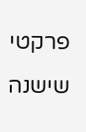פרקטי שישנה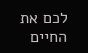לכם את החיים